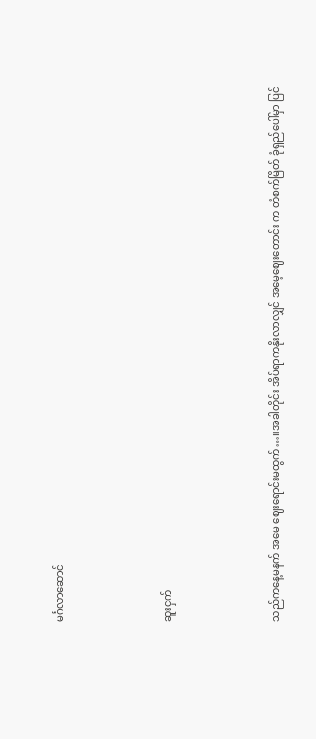မင်္ဂလာဆောင်



ဆူးငှက်



သည်ကနေ့မနက် အမေ ဈေးရောင်းမထွက်…။အခါတိုင်း အိပ်ရာကနိုးလာလျှင် အမေ့ဈေးတောင်း က တံစက်မြိတ် ခုံရှည်ပေါ်မှာ ပြင်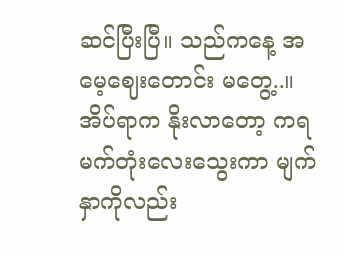ဆင်ပြီးပြီ။ သည်ကနေ့ အမေ့ဈေးတောင်း မတွေ့..။ အိပ်ရာက နိုးလာတော့ ကရမက်တုံးလေးသွေးကာ မျက်နှာကိုလည်း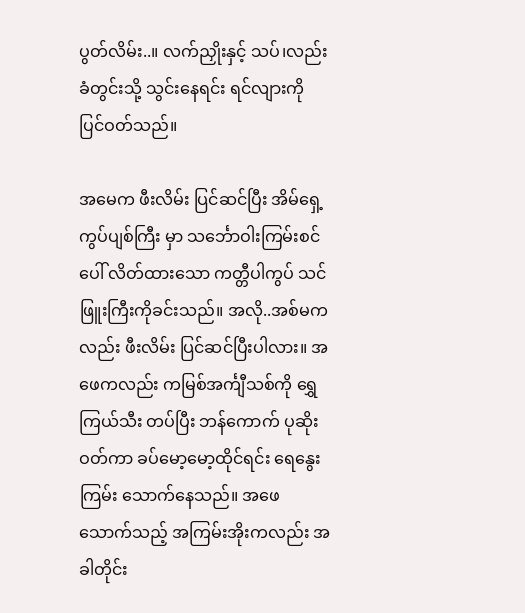ပွတ်လိမ်း..။ လက်ညှိုးနှင့် သပ်၊လည်း ခံတွင်းသို့ သွင်းနေရင်း ရင်လျားကို ပြင်ဝတ်သည်။

အမေက ဖီးလိမ်း ပြင်ဆင်ပြီး အိမ်ရှေ့ကွပ်ပျစ်ကြီး မှာ သင်္ဘောဝါးကြမ်းစင်ပေါ် လိတ်ထားသော ကတ္တီပါကွပ် သင်ဖြူးကြီးကိုခင်းသည်။ အလို..အစ်မကလည်း ဖီးလိမ်း ပြင်ဆင်ပြီးပါလား။ အဖေကလည်း ကမြစ်အင်္ကျီသစ်ကို ရွှေကြယ်သီး တပ်ပြီး ဘန်ကောက် ပုဆိုးဝတ်ကာ ခပ်မော့မော့ထိုင်ရင်း ရေနွေးကြမ်း သောက်နေသည်။ အဖေသောက်သည့် အကြမ်းအိုးကလည်း အခါတိုင်း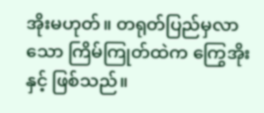အိုးမဟုတ်။ တရုတ်ပြည်မှလာသော ကြိမ်ကြုတ်ထဲက ကြွေအိုးနှင့် ဖြစ်သည်။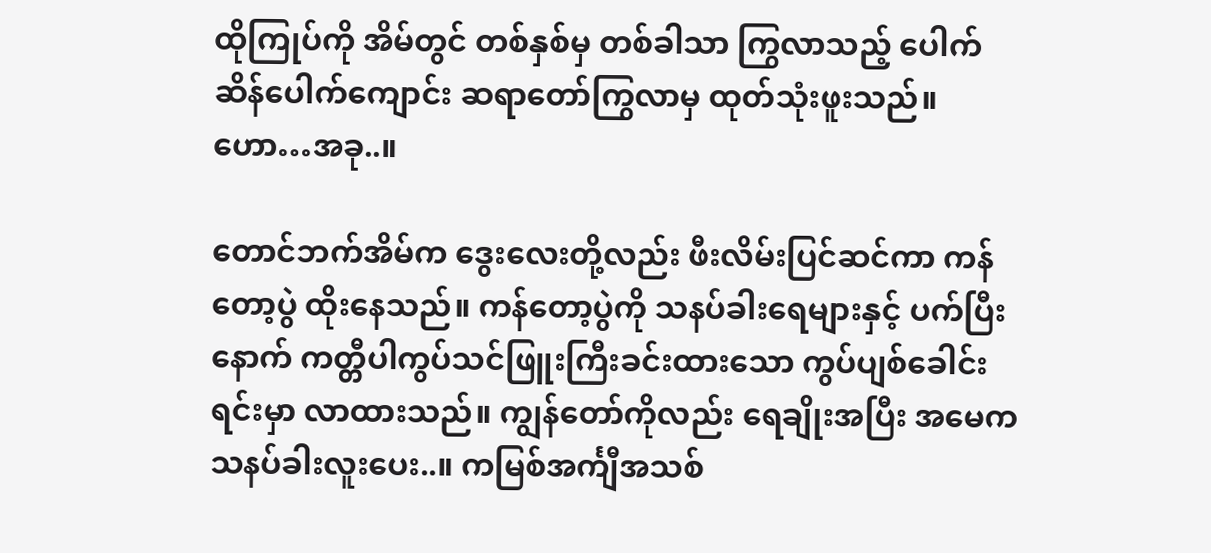ထိုကြုပ်ကို အိမ်တွင် တစ်နှစ်မှ တစ်ခါသာ ကြွလာသည့် ပေါက်ဆိန်ပေါက်ကျောင်း ဆရာတော်ကြွလာမှ ထုတ်သုံးဖူးသည်။ ဟော…အခု..။

တောင်ဘက်အိမ်က ဒွေးလေးတို့လည်း ဖီးလိမ်းပြင်ဆင်ကာ ကန်တော့ပွဲ ထိုးနေသည်။ ကန်တော့ပွဲကို သနပ်ခါးရေများနှင့် ပက်ပြီးနောက် ကတ္တီပါကွပ်သင်ဖြူးကြီးခင်းထားသော ကွပ်ပျစ်ခေါင်းရင်းမှာ လာထားသည်။ ကျွန်တော်ကိုလည်း ရေချိုးအပြီး အမေက သနပ်ခါးလူးပေး..။ ကမြစ်အင်္ကျီအသစ်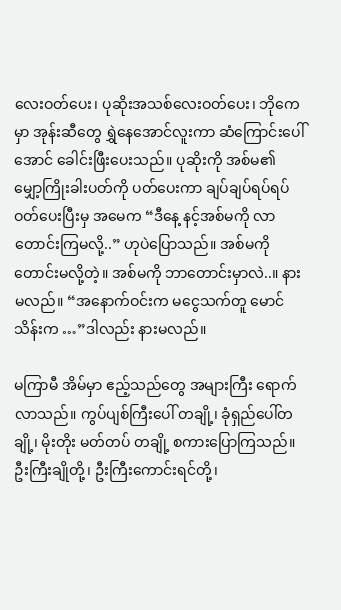လေးဝတ်ပေး၊ ပုဆိုးအသစ်လေးဝတ်ပေး၊ ဘိုကေမှာ အုန်းဆီတွေ ရွှဲနေအောင်လူးကာ ဆံကြောင်းပေါ်အောင် ခေါင်းဖြီးပေးသည်။ ပုဆိုးကို အစ်မ၏ မျှော့ကြိုးခါးပတ်ကို ပတ်ပေးကာ ချပ်ချပ်ရပ်ရပ်ဝတ်ပေးပြီးမှ အမေက “ဒီနေ့ နင့်အစ်မကို လာတောင်းကြမလို့..” ဟုပဲပြောသည်။ အစ်မကို တောင်းမလို့တဲ့။ အစ်မကို ဘာတောင်းမှာလဲ..။ နားမလည်။ “အနောက်ဝင်းက မငွေသက်တူ မောင်သိန်းက …”ဒါလည်း နားမလည်။

မကြာမီ အိမ်မှာ ဧည့်သည်တွေ အများကြီး ရောက်လာသည်။ ကွပ်ပျစ်ကြီးပေါ် တချို့၊ ခုံရှည်ပေါ်တချို့၊ မိုးတိုး မတ်တပ် တချို့ စကားပြောကြသည်။ ဦးကြီးချိုတို့၊ ဦးကြီးကောင်းရင်တို့၊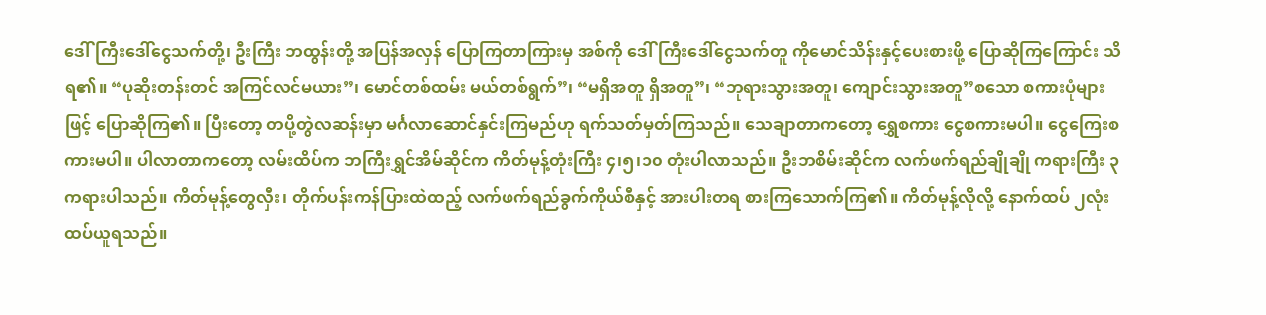ဒေါ်ကြီးဒေါ်ငွေသက်တို့၊ ဦးကြီး ဘထွန်းတို့ အပြန်အလှန် ပြောကြတာကြားမှ အစ်ကို ဒေါ်ကြီးဒေါ်ငွေသက်တူ ကိုမောင်သိန်းနှင့်ပေးစားဖို့ ပြောဆိုကြကြောင်း သိရ၏။ “ပုဆိုးတန်းတင် အကြင်လင်မယား”၊ မောင်တစ်ထမ်း မယ်တစ်ရွက်”၊ “မရှိအတူ ရှိအတူ”၊ “ဘုရားသွားအတူ၊ ကျောင်းသွားအတူ”စသော စကားပုံများဖြင့် ပြောဆိုကြ၏။ ပြီးတော့ တပို့တွဲလဆန်းမှာ မင်္ဂလာဆောင်နှင်းကြမည်ဟု ရက်သတ်မှတ်ကြသည်။ သေချာတာကတော့ ရွှေစကား ငွေစကားမပါ။ ငွေကြေးစကားမပါ။ ပါလာတာကတော့ လမ်းထိပ်က ဘကြီးရွှင်အိမ်ဆိုင်က ကိတ်မုန့်တုံးကြီး ၄၊၅၊၁၀ တုံးပါလာသည်။ ဦးဘစိမ်းဆိုင်က လက်ဖက်ရည်ချိုချို ကရားကြီး ၃ကရားပါသည်။ ကိတ်မုန့်တွေလှီး၊ တိုက်ပန်းကန်ပြားထဲထည့် လက်ဖက်ရည်ခွက်ကိုယ်စီနှင့် အားပါးတရ စားကြသောက်ကြ၏။ ကိတ်မုန့်လိုလို့ နောက်ထပ် ၂လုံးထပ်ယူရသည်။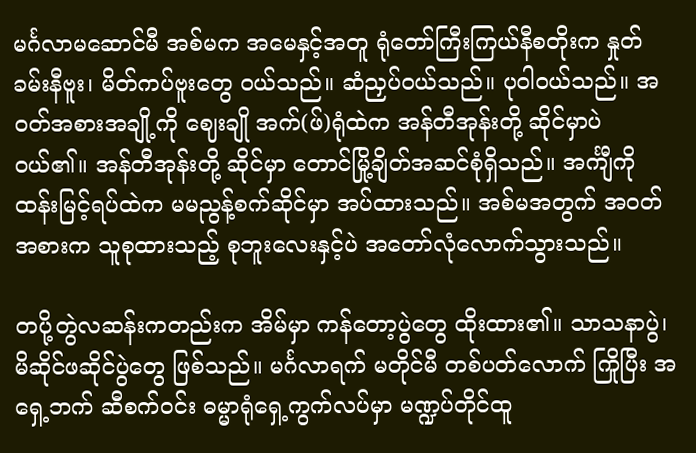မင်္ဂလာမဆောင်မီ အစ်မက အမေနှင့်အတူ ရုံတော်ကြီးကြယ်နီစတိုးက နှုတ်ခမ်းနီဗူး၊ မိတ်ကပ်ဗူးတွေ ဝယ်သည်။ ဆံညှပ်ဝယ်သည်။ ပုဝါဝယ်သည်။ အဝတ်အစားအချို့ကို ဈေးချို အက်(ဖ်)ရုံထဲက အန်တီအုန်းတို့ ဆိုင်မှာပဲဝယ်၏။ အန်တီအုန်းတို့ ဆိုင်မှာ တောင်မြို့ချိတ်အဆင်စုံရှိသည်။ အင်္ကျီကို ထန်းမြင့်ရပ်ထဲက မမညွန့်စက်ဆိုင်မှာ အပ်ထားသည်။ အစ်မအတွက် အဝတ်အစားက သူစုထားသည့် စုဘူးလေးနှင့်ပဲ အတော်လုံလောက်သွားသည်။

တပို့တွဲလဆန်းကတည်းက အိမ်မှာ ကန်တော့ပွဲတွေ ထိုးထား၏။ သာသနာပွဲ၊ မိဆိုင်ဖဆိုင်ပွဲတွေ ဖြစ်သည်။ မင်္ဂလာရက် မတိုင်မီ တစ်ပတ်လောက် ကြိုပြီး အရှေ့ဘက် ဆီစက်ဝင်း ဓမ္မာရုံရှေ့ကွက်လပ်မှာ မဏ္ဍပ်တိုင်ထူ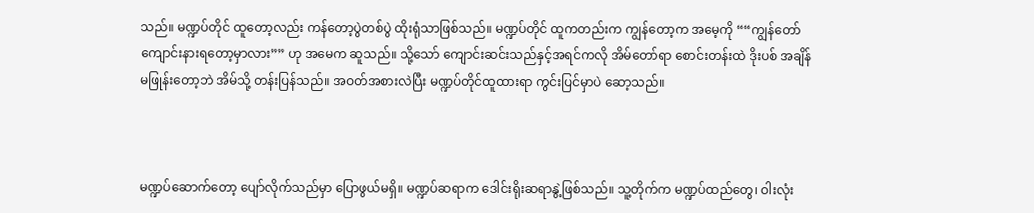သည်။ မဏ္ဍပ်တိုင် ထူတော့လည်း ကန်တော့ပွဲတစ်ပွဲ ထိုးရုံသာဖြစ်သည်။ မဏ္ဍပ်တိုင် ထူကတည်းက ကျွန်တော့က အမေ့ကို ““ကျွန်တော်ကျောင်းနားရတော့မှာလား”” ဟု အမေက ဆူသည်။ သို့သော် ကျောင်းဆင်းသည်နှင့်အရင်ကလို အိမ်တော်ရာ စောင်းတန်းထဲ ဒိုးပစ် အချိန်မဖြုန်းတော့ဘဲ အိမ်သို့ တန်းပြန်သည်။ အဝတ်အစားလဲပြီး မဏ္ဍပ်တိုင်ထူထားရာ ကွင်းပြင်မှာပဲ ဆော့သည်။



မဏ္ဍပ်ဆောက်တော့ ပျော်လိုက်သည်မှာ ပြောဖွယ်မရှိ။ မဏ္ဍပ်ဆရာက ဒေါင်းရိုးဆရာနွဲ့ဖြစ်သည်။ သူ့တိုက်က မဏ္ဍပ်ထည်တွေ၊ ဝါးလုံး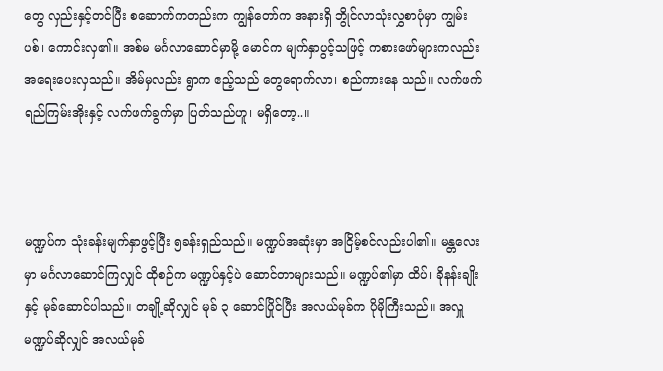တွေ လှည်းနှင့်တင်ပြီး စဆောက်ကတည်းက ကျွန်တော်က အနားရှိ ဘွိုင်လာသုံးလွှစာပုံမှာ ကျွမ်းပစ်၊ ကောင်းလှ၏။ အစ်မ မင်္ဂလာဆောင်မှာမို့ မောင်က မျက်နှာပွင့်သဖြင့် ကစားဖော်များကလည်း အရေးပေးလှသည်။ အိမ်မှလည်း ရွာက ဧည့်သည် တွေရောက်လာ၊ စည်ကားနေ သည်။ လက်ဖက်ရည်ကြမ်းအိုးနှင့် လက်ဖက်ခွက်မှာ ပြတ်သည်ဟူ၊ မရှိတော့..။



မဏ္ဍပ်က သုံးခန်းမျက်နှာဖွင့်ပြီး ၅ခန်းရှည်သည်။ မဏ္ဍပ်အဆုံးမှာ အငြိမ့်စင်လည်းပါ၏။ မန္တလေးမှာ မင်္ဂလာဆောင်ကြလျှင် ထိုစဉ်က မဏ္ဍပ်နှင့်ပဲ ဆောင်တာများသည်။ မဏ္ဍပ်၏မှာ ထိပ်၊ ခိုနန်းချိုးနှင့် မုခ်ဆောင်ပါသည်။ တချို့ဆိုလျှင် မုခ် ၃ ဆောင်ပြိုင်ပြီး အလယ်မုခ်က ပိုမိုကြီးသည်။ အလှူမဏ္ဍပ်ဆိုလျှင် အလယ်မုခ်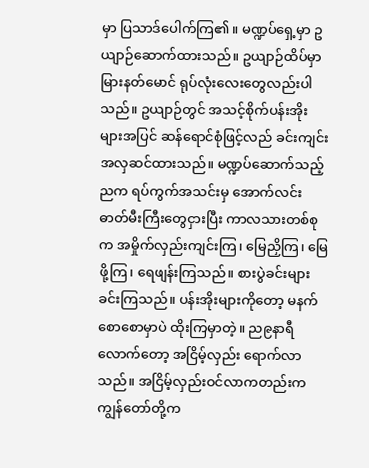မှာ ပြသာဒ်ပေါက်ကြ၏။ မဏ္ဍပ်ရှေ့မှာ ဥယျာဉ်ဆောက်ထားသည်။ ဥယျာဉ်ထိပ်မှာ မြားနတ်မောင် ရုပ်လုံးလေးတွေလည်းပါသည်။ ဥယျာဉ်တွင် အသင့်စိုက်ပန်းအိုးများအပြင် ဆန်ရောင်စုံဖြင့်လည် ခင်းကျင်း အလှဆင်ထားသည်။ မဏ္ဍပ်ဆောက်သည့်ညက ရပ်ကွက်အသင်းမှ အောက်လင်းဓာတ်မီးကြီးတွေငှားပြီး ကာလသားတစ်စုက အမှိုက်လှည်းကျင်းကြ၊ မြေညှိကြ၊ မြေဖို့ကြ၊ ရေဖျန်းကြသည်။ စားပွဲခင်းများ ခင်းကြသည်။ ပန်းအိုးများကိုတော့ မနက်စောစောမှာပဲ ထိုးကြမှာတဲ့။ ည၉နာရီ လောက်တော့ အငြိမ့်လှည်း ရောက်လာသည်။ အငြိမ့်လှည်းဝင်လာကတည်းက ကျွန်တော်တို့က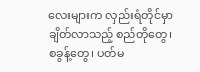လေးများက လှည်းရံတိုင်မှာ ချိတ်လာသည့် စည်တိုတွေ၊ စခွန့်တွေ၊ ပတ်မ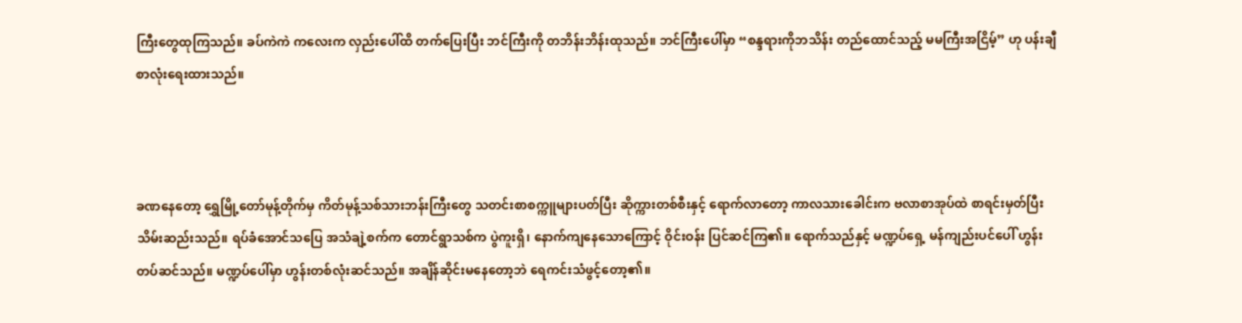ကြီးတွေထုကြသည်။ ခပ်ကဲကဲ ကလေးက လှည်းပေါ်ထိ တက်ပြေးပြီး ဘင်ကြီးကို တဘိန်းဘိန်းထုသည်။ ဘင်ကြီးပေါ်မှာ “စန္ဒရားကိုဘသိန်း တည်ထောင်သည့် မမကြီးအငြိမ့်” ဟု ပန်းချီစာလုံးရေးထားသည်။



ခဏနေတော့ ရွှေမြို့တော်မုန့်တိုက်မှ ကိတ်မုန့်သစ်သားဘန်းကြီးတွေ သတင်းစာစက္ကူများပတ်ပြီး ဆိုက္ကားတစ်စီးနှင့် ရောက်လာတော့ ကာလသားခေါင်းက ဗလာစာအုပ်ထဲ စာရင်းမှတ်ပြီး သိမ်းဆည်းသည်။ ရပ်ခံအောင်သပြေ အသံချဲ့စက်က တောင်ရွာသစ်က ပွဲကူးရှိ၊ နောက်ကျနေသောကြောင့် ဝိုင်းဝန်း ပြင်ဆင်ကြ၏။ ရောက်သည်နှင့် မဏ္ဍပ်ရှေ့ မန်ကျည်းပင်ပေါ် ဟွန်း တပ်ဆင်သည်။ မဏ္ဍပ်ပေါ်မှာ ဟွန်းတစ်လုံးဆင်သည်။ အချိန်ဆိုင်းမနေတော့ဘဲ ရေကင်းသံဖွင့်တော့၏။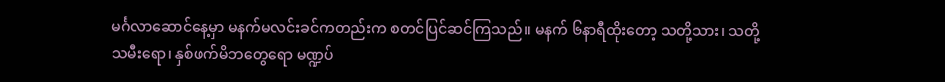မင်္ဂလာဆောင်နေ့မှာ မနက်မလင်းခင်ကတည်းက စတင်ပြင်ဆင်ကြသည်။ မနက် ၆နာရီထိုးတော့ သတို့သား၊ သတို့သမီးရော၊ နှစ်ဖက်မိဘတွေရော မဏ္ဍပ်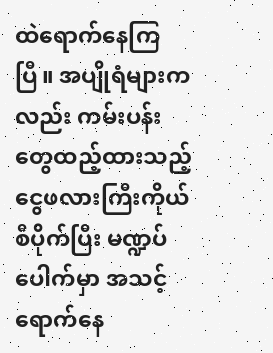ထဲရောက်နေကြပြီ။ အပျိုရံများကလည်း ကမ်းပန်းတွေထည့်ထားသည့် ငွေဖလားကြီးကိုယ်စီပိုက်ပြီး မဏ္ဍပ်ပေါက်မှာ အသင့်ရောက်နေ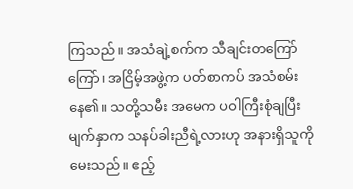ကြသည်။ အသံချဲ့စက်က သီချင်းတကြော်ကြော်၊ အငြိမ့်အဖွဲ့က ပတ်စာကပ် အသံစမ်းနေ၏။ သတို့သမီး အမေက ပဝါကြီးစုံချပြီး မျက်နှာက သနပ်ခါးညီရဲ့လားဟု အနားရှိသူကို မေးသည်။ ဧည့်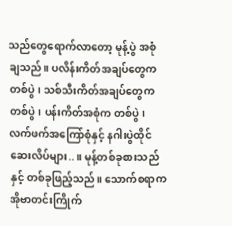သည်တွေရောက်လာတော့ မုန့်ပွဲ အစုံချသည်။ ပလိန်းကိတ်အချပ်တွေက တစ်ပွဲ၊ သစ်သီးကိတ်အချပ်တွေက တစ်ပွဲ၊ ပန်းကိတ်အစုံက တစ်ပွဲ၊ လက်ဖက်အကြော်စုံနှင့် နဂါးပွဲထိုင် ဆေးလိပ်များ..။ မုန့်တစ်ခုစားသည်နှင့် တစ်ခုဖြည့်သည်။ သောက်စရာက အိုဗာတင်းကြိုက်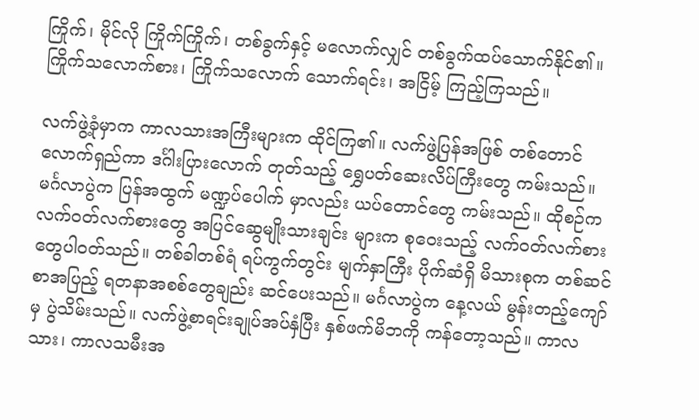ကြိုက်၊ မိုင်လို ကြိုက်ကြိုက်၊ တစ်ခွက်နှင့် မလောက်လျှင် တစ်ခွက်ထပ်သောက်နိုင်၏။ ကြိုက်သလောက်စား၊ ကြိုက်သလောက် သောက်ရင်း၊ အငြိမ့် ကြည့်ကြသည်။

လက်ဖွဲ့ခုံမှာက ကာလသားအကြီးများက ထိုင်ကြ၏။ လက်ဖွဲ့ပြန်အဖြစ် တစ်တောင်လောက်ရှည်ကာ ဒင်္ဂါးပြားလောက် တုတ်သည့် ရွှေပတ်ဆေးလိပ်ကြီးတွေ ကမ်းသည်။ မင်္ဂလာပွဲက ပြန်အထွက် မဏ္ဍပ်ပေါက် မှာလည်း ယပ်တောင်တွေ ကမ်းသည်။ ထိုစဉ်က လက်ဝတ်လက်စားတွေ အပြင်ဆွေမျိုးသားချင်း များက စုဝေးသည့် လက်ဝတ်လက်စားတွေပါဝတ်သည်။ တစ်ခါတစ်ရံ ရပ်ကွက်တွင်း မျက်နှာကြီး ပိုက်ဆံရှိ မိသားစုက တစ်ဆင်စာအပြည့် ရတနာအစစ်တွေချည်း ဆင်ပေးသည်။ မင်္ဂလာပွဲက နေ့လယ် မွန်းတည့်ကျော်မှ ပွဲသိမ်းသည်။ လက်ဖွဲ့စာရင်းချုပ်အပ်နှံပြီး နှစ်ဖက်မိဘကို ကန်တော့သည်။ ကာလသား၊ ကာလသမီးအ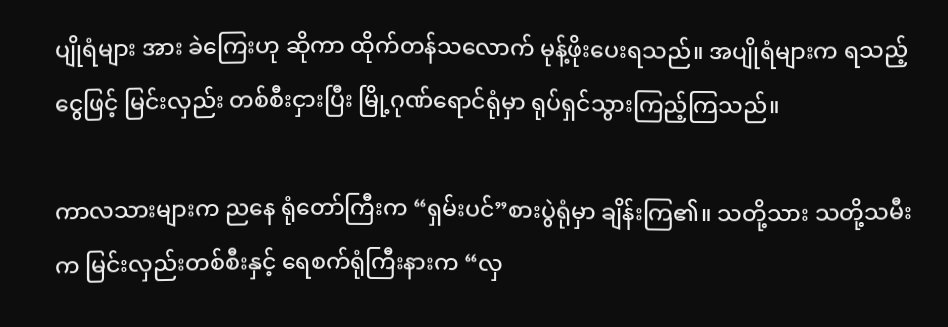ပျိုရံများ အား ခဲကြေးဟု ဆိုကာ ထိုက်တန်သလောက် မုန့်ဖိုးပေးရသည်။ အပျိုရံများက ရသည့်ငွေဖြင့် မြင်းလှည်း တစ်စီးငှားပြီး မြို့ဂုဏ်ရောင်ရုံမှာ ရုပ်ရှင်သွားကြည့်ကြသည်။

ကာလသားများက ညနေ ရုံတော်ကြီးက “ရှမ်းပင်”စားပွဲရုံမှာ ချိန်းကြ၏။ သတို့သား သတို့သမီးက မြင်းလှည်းတစ်စီးနှင့် ရေစက်ရုံကြီးနားက “လှ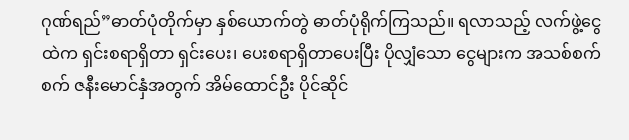ဂုဏ်ရည်”ဓာတ်ပုံတိုက်မှာ နှစ်ယောက်တွဲ ဓာတ်ပုံရိုက်ကြသည်။ ရလာသည့် လက်ဖွဲ့ငွေထဲက ရှင်းစရာရှိတာ ရှင်းပေး၊ ပေးစရာရှိတာပေးပြီး ပိုလျှံသော ငွေများက အသစ်စက်စက် ဇနီးမောင်နှံအတွက် အိမ်ထောင်ဦး ပိုင်ဆိုင်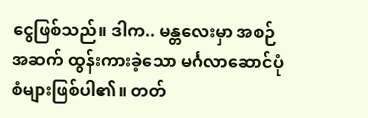ငွေဖြစ်သည်။ ဒါက.. မန္တလေးမှာ အစဉ်အဆက် ထွန်းကားခဲ့သော မင်္ဂလာဆောင်ပုံစံများဖြစ်ပါ၏။ တတ်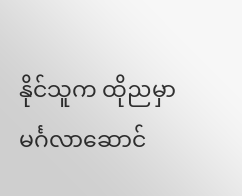နိုင်သူက ထိုညမှာ မင်္ဂလာဆောင်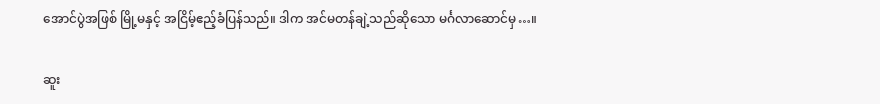အောင်ပွဲအဖြစ် မြို့မနှင့် အငြိမ့်ဧည့်ခံပြန်သည်။ ဒါက အင်မတန်ချဲ့သည်ဆိုသော မင်္ဂလာဆောင်မှ…။

ဆူး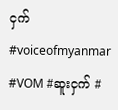ငှက်
#voiceofmyanmar #VOM #ဆူးငှက် #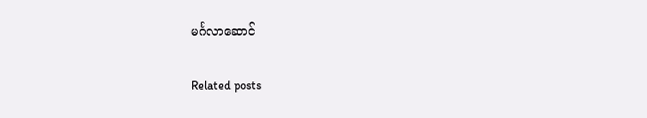မင်္ဂလာဆောင်

Related posts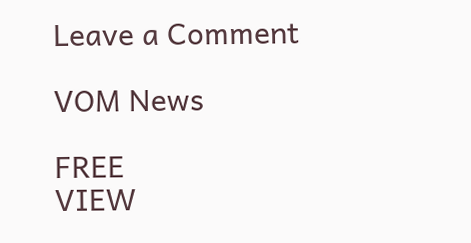Leave a Comment

VOM News

FREE
VIEW